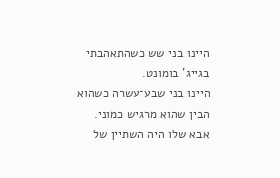היינו בני שש כשהתאהבתי בגייג' בומונט.
היינו בני שבע־עשרה כשהוא הבין שהוא מרגיש כמוני.
אבא שלו היה השתיין של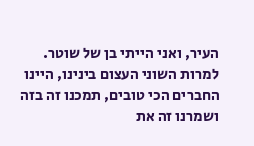העיר, ואני הייתי בן של שוטר.
למרות השוני העצום בינינו, היינו החברים הכי טובים, תמכנו זה בזה ושמרנו זה את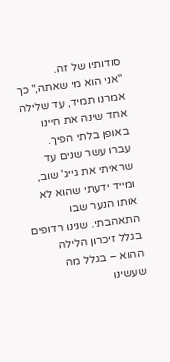סודותיו של זה.
"אני הוא מי שאתה," כך אמרנו תמיד, עד שלילה אחד שינה את חיינו באופן בלתי הפיך.
עברו עשר שנים עד שראיתי את גייג' שוב, ומייד ידעתי שהוא לא אותו הנער שבו התאהבתי. שנינו רדופים בגלל זיכרון הלילה ההוא – בגלל מה שעשינו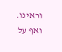וראינו.
ואף על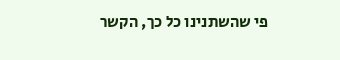פי שהשתנינו כל כך, הקשר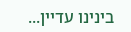בינינו עדיין...